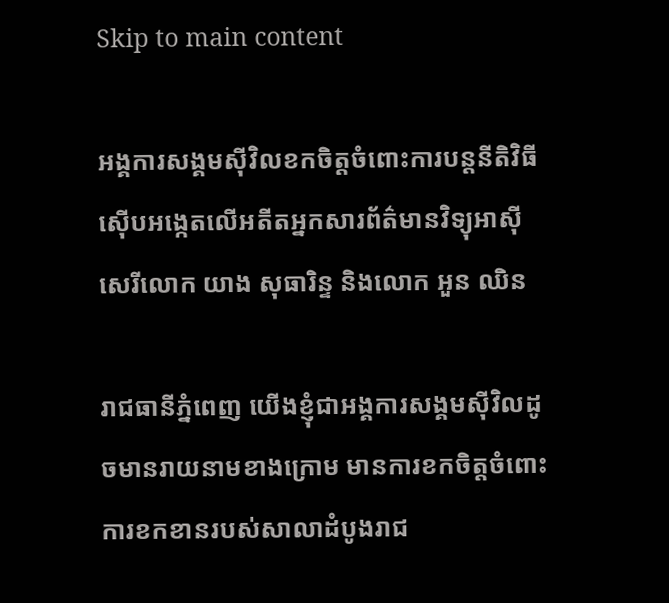Skip to main content

អង្គការសង្គមស៊ីវិលខកចិត្តចំពោះការបន្តនីតិវិធីស៊ើបអង្កេតលើអតីតអ្នកសារព័ត៌មានវិទ្យុអាស៊ីសេរីលោក យាង សុធារិន្ទ និងលោក អួន ឈិន

រាជធានីភ្នំពេញ យើងខ្ញុំជាអង្គការសង្គមស៊ីវិលដូចមានរាយនាមខាងក្រោម មានការខកចិត្តចំពោះការខកខានរបស់សាលាដំបូងរាជ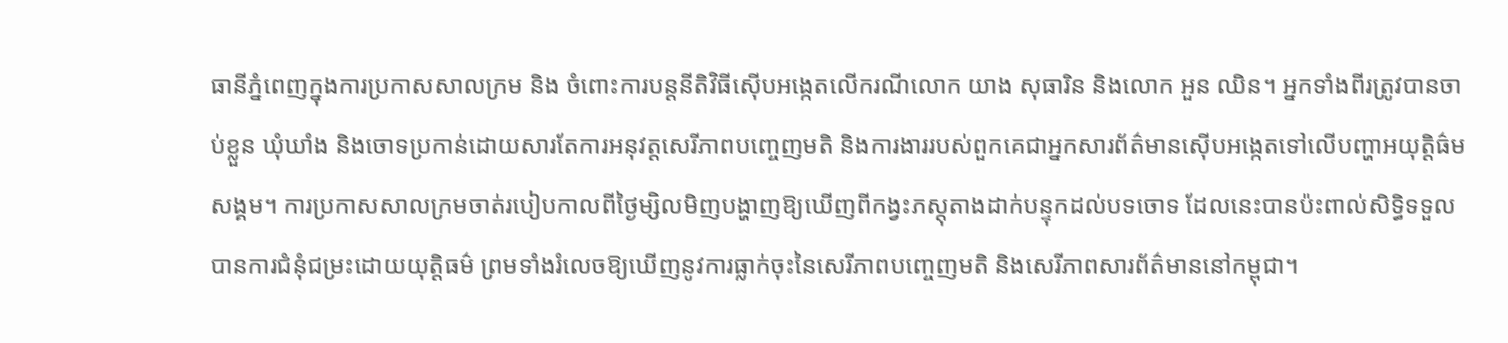ធានីភ្នំពេញក្នុងការប្រកាសសាលក្រម និង ចំពោះការបន្តនីតិវិធីស៊ើបអង្កេតលើករណីលោក យាង សុធារិន និងលោក អួន ឈិន។ អ្នកទាំងពីរត្រូវបានចាប់ខ្លួន ឃុំឃាំង និងចោទប្រកាន់ដោយសារតែការអនុវត្តសេរីភាពបញ្ចេញមតិ និងការងាររបស់ពួកគេជាអ្នកសារព័ត៌មានស៊ើបអង្កេតទៅលើបញ្ហាអយុត្តិធ៌មសង្គម។ ការប្រកាសសាលក្រមចាត់របៀបកាលពីថ្ងៃម្សិលមិញបង្ហាញឱ្យឃើញពីកង្វះភស្តុតាងដាក់បន្ទុកដល់បទចោទ ដែលនេះបានប៉ះពាល់សិទ្ធិទទួលបានការជំនុំជម្រះដោយយុត្តិធម៌ ព្រមទាំងរំលេចឱ្យឃើញនូវការធ្លាក់ចុះនៃសេរីភាពបញ្ចេញមតិ និងសេរីភាពសារព័ត៌មាននៅកម្ពុជា។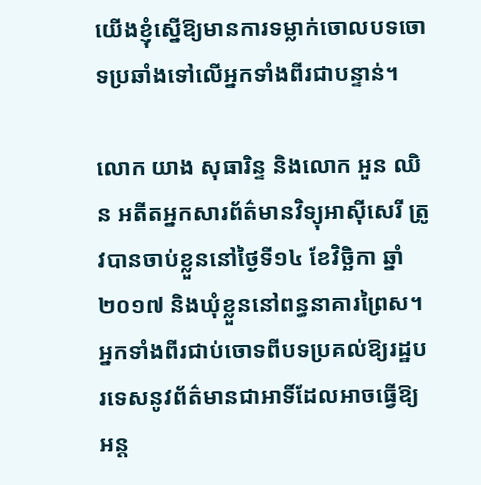យើងខ្ញុំស្នើឱ្យមានការទម្លាក់ចោលបទចោទប្រឆាំងទៅលើអ្នកទាំងពីរជាបន្ទាន់។

លោក យាង សុធារិន្ទ និងលោក អួន ឈិន អតីតអ្នកសារព័ត៌មានវិទ្យុអាស៊ីសេរី ត្រូវបានចាប់ខ្លួននៅថ្ងៃទី១៤ ខែវិច្ឆិកា ឆ្នាំ២០១៧ និងឃុំខ្លួននៅពន្ធនាគារព្រៃស។ អ្នកទាំងពីរជាប់ចោទពីបទប្រគល់ឱ្យរដ្ឋបរទេសនូវព័ត៌មានជាអាទិ៍ដែលអាចធ្វើឱ្យអន្ត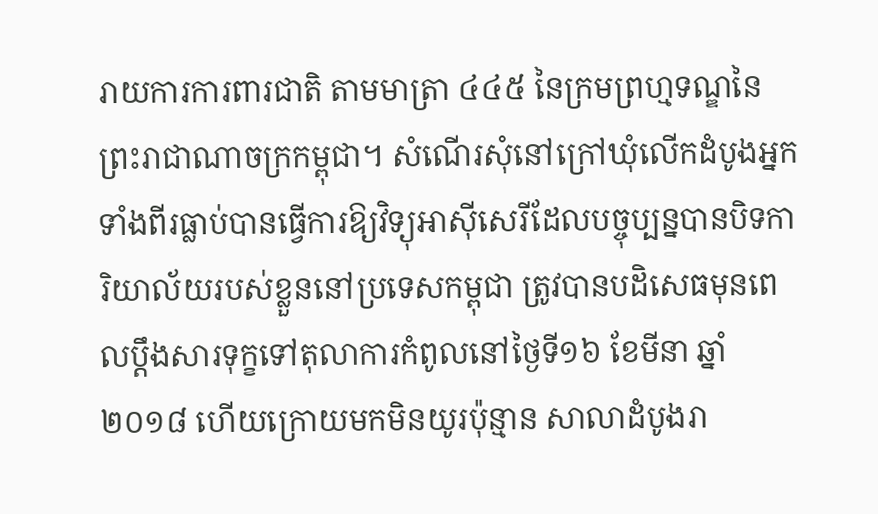រាយការការពារជាតិ តាមមាត្រា ៤៤៥ នៃក្រមព្រហ្មទណ្ឌនៃព្រះរាជាណាចក្រកម្ពុជា។ សំណើរសុំនៅក្រៅឃុំលើកដំបូងអ្នកទាំងពីរធ្លាប់បានធ្វើការឱ្យវិទ្យុអាស៊ីសេរីដែលបច្ចុប្បន្នបានបិទការិយាល័យរបស់ខ្លួននៅប្រទេសកម្ពុជា ត្រូវបានបដិសេធមុនពេលប្ដឹងសារទុក្ខទៅតុលាការកំពូលនៅថ្ងៃទី១៦ ខែមីនា ឆ្នាំ២០១៨ ហើយក្រោយមកមិនយូរប៉ុន្មាន សាលាដំបូងរា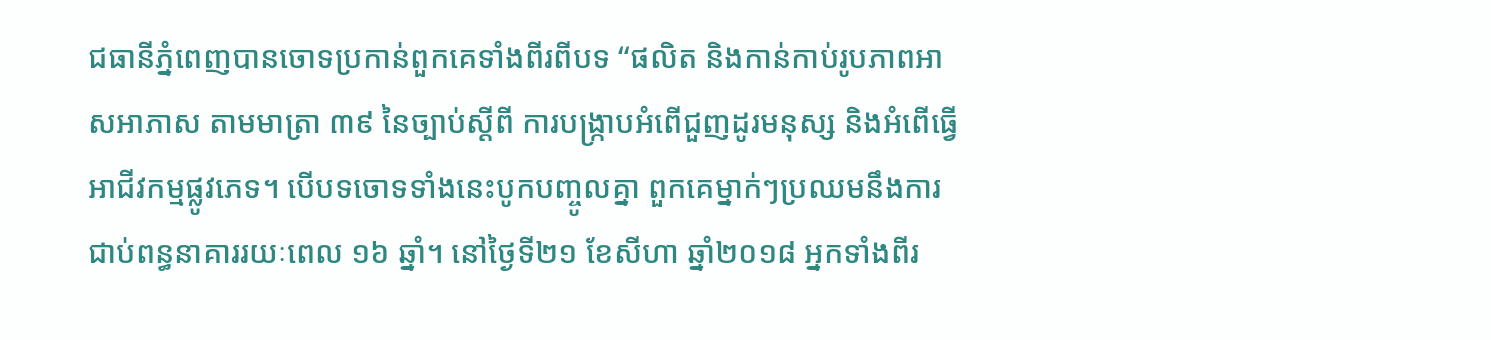ជធានីភ្នំពេញបានចោទប្រកាន់ពួកគេទាំងពីរពីបទ “ផលិត និងកាន់កាប់រូបភាពអាសអាភាស តាមមាត្រា ៣៩ នៃច្បាប់ស្ដីពី ការបង្ក្រាបអំពើជួញដូរមនុស្ស និងអំពើធ្វើអាជីវកម្មផ្លូវភេទ។ បើបទចោទទាំងនេះបូកបញ្ចូលគ្នា ពួកគេម្នាក់ៗប្រឈមនឹងការជាប់ពន្ធនាគាររយៈពេល ១៦ ឆ្នាំ។ នៅថ្ងៃទី២១ ខែសីហា ឆ្នាំ២០១៨ អ្នកទាំងពីរ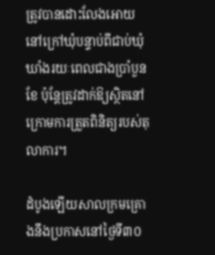ត្រូវបានដោះលែងអោយនៅក្រៅឃុំបន្ទាប់ពីជាប់ឃុំឃាំងរយៈពេលជាងប្រាំបួនខែ ប៉ុន្តែត្រូវដាក់ឱ្យស្ថិតនៅក្រោមការត្រួតពិនិត្យរបស់តុលាការ។

ដំបូងឡើយសាលក្រមគ្រោងនឹងប្រកាសនៅថ្ងៃទី៣០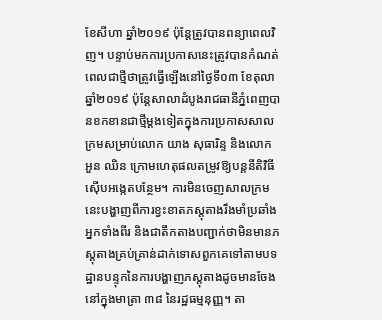ខែសីហា ឆ្នាំ២០១៩ ប៉ុន្តែត្រូវបានពន្យាពេលវិញ។ បន្ទាប់មកការប្រកាសនេះត្រូវបានកំណត់ពេលជាថ្មីថាត្រូវធ្វើឡើងនៅថ្ងៃទី០៣ ខែតុលា ឆ្នាំ២០១៩ ប៉ុន្តែសាលាដំបូងរាជធានីភ្នំពេញបានខកខានជាថ្មីម្ដងទៀតក្នុងការប្រកាសសាលក្រមសម្រាប់លោក យាង សុធារិន្ទ និងលោក អួន ឈិន ក្រោមហេតុផលតម្រូវឱ្យបន្តនីតិវិធីស៊ើបអង្កេតបន្ថែម។ ការមិនចេញសាលក្រមនេះបង្ហាញពីការខ្វះខាតភស្តុតាងរឹងមាំប្រឆាំងអ្នកទាំងពីរ និងជាតឹកតាងបញ្ជាក់ថាមិនមានភស្តុតាងគ្រប់គ្រាន់ដាក់ទោសពួកគេទៅតាមបទដ្ឋានបន្ទុកនៃការបង្ហាញភស្តុតាងដូចមានចែងនៅក្នុងមាត្រា ៣៨ នៃរដ្ឋធម្មនុញ្ញ។ តា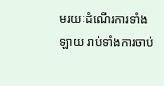មរយៈដំណើរការទាំងឡាយ រាប់ទាំងការចាប់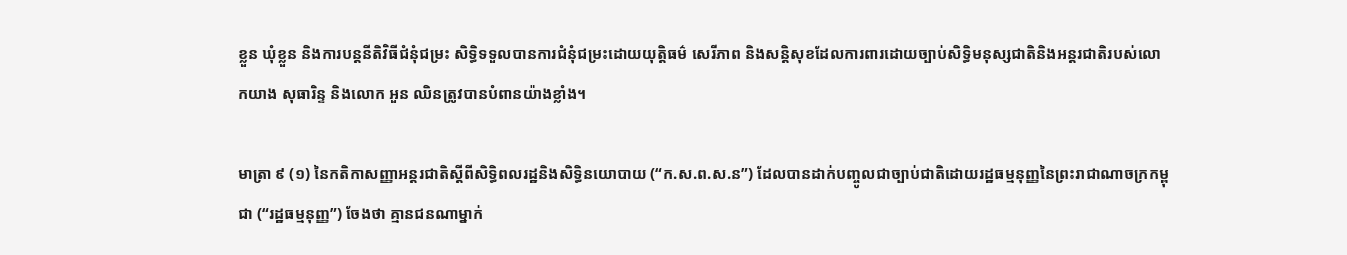ខ្លួន ឃុំខ្លួន និងការបន្តនីតិវិធីជំនុំជម្រះ សិទ្ធិទទួលបានការជំនុំជម្រះដោយយុត្តិធម៌ សេរីភាព និងសន្តិសុខដែលការពារដោយច្បាប់សិទ្ធិមនុស្សជាតិនិងអន្តរជាតិរបស់លោកយាង សុធារិន្ទ និងលោក អួន ឈិនត្រូវបានបំពានយ៉ាងខ្លាំង។

មាត្រា ៩ (១) នៃកតិកាសញ្ញាអន្តរជាតិស្ដីពីសិទ្ធិពលរដ្ឋនិងសិទ្ធិនយោបាយ (“ក.ស.ព.ស.ន”) ដែលបានដាក់បញ្ចូលជាច្បាប់ជាតិដោយរដ្ឋធម្មនុញ្ញនៃព្រះរាជាណាចក្រកម្ពុជា (“រដ្ឋធម្មនុញ្ញ”) ចែងថា គ្មានជនណាម្នាក់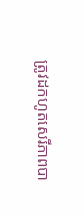ត្រូវដកហូតសេរីភាពបា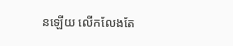នឡើយ លើកលែងតែ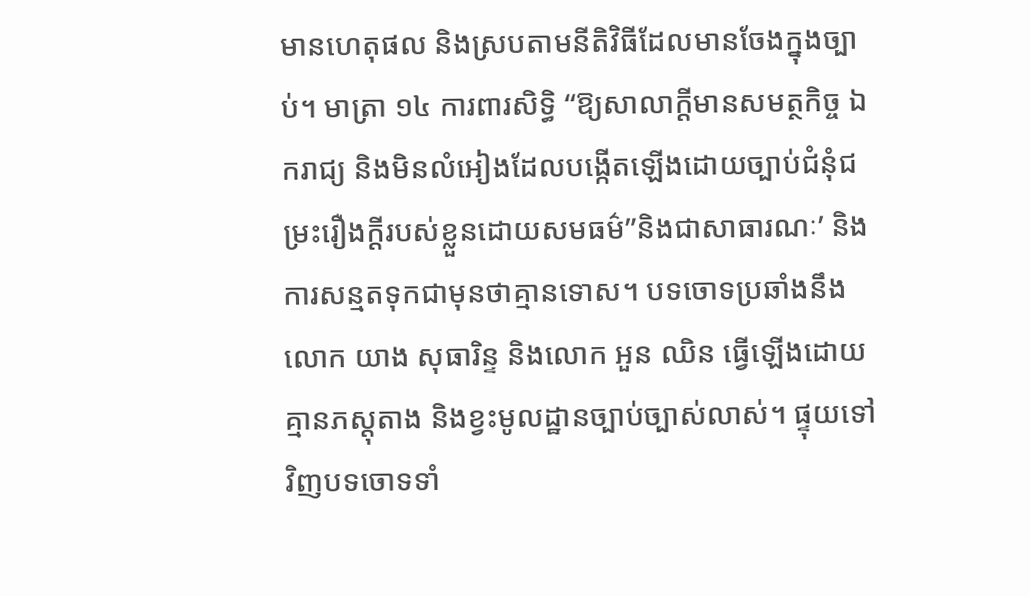មានហេតុផល និងស្របតាមនីតិវិធីដែលមានចែងក្នុងច្បាប់។ មាត្រា ១៤ ការពារសិទ្ធិ “ឱ្យសាលាក្ដីមានសមត្ថកិច្ច ឯករាជ្យ និងមិនលំអៀងដែលបង្កើតឡើងដោយច្បាប់ជំនុំជម្រះរឿងក្ដីរបស់ខ្លួនដោយសមធម៌”និងជាសាធារណៈ’ និងការសន្មតទុកជាមុនថាគ្មានទោស។ បទចោទប្រឆាំងនឹងលោក យាង សុធារិន្ទ និងលោក អួន ឈិន ធ្វើឡើងដោយគ្មានភស្តុតាង និងខ្វះមូលដ្ឋានច្បាប់ច្បាស់លាស់។ ផ្ទុយទៅវិញបទចោទទាំ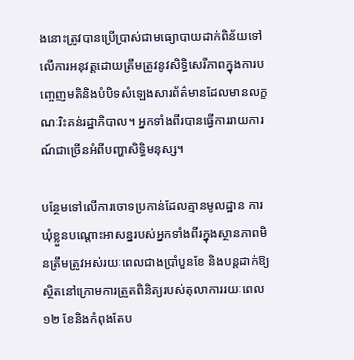ងនោះត្រូវបានប្រើប្រាស់ជាមធ្យោបាយដាក់ពិន័យទៅលើការអនុវត្តដោយត្រឹមត្រូវនូវសិទ្ធិសេរីភាពក្នុងការបញ្ចេញមតិនិងបំបិទសំឡេងសារព័ត៌មានដែលមានលក្ខណៈរិះគន់រដ្ឋាភិបាល។ អ្នកទាំងពីរបានធ្វើការរាយការណ៍ជាច្រើនអំពីបញ្ហាសិទ្ធិមនុស្ស។

បន្ថែមទៅលើការចោទប្រកាន់ដែលគ្មានមូលដ្ឋាន ការឃុំខ្លួនបណ្ដោះអាសន្នរបស់អ្នកទាំងពីរក្នុងស្ថានភាពមិនត្រឹមត្រូវអស់រយៈពេលជាងប្រាំបួនខែ និងបន្តដាក់ឱ្យស្ថិតនៅក្រោមការត្រួតពិនិត្យរបស់តុលាការរយៈពេល ១២ ខែនិងកំពុងតែប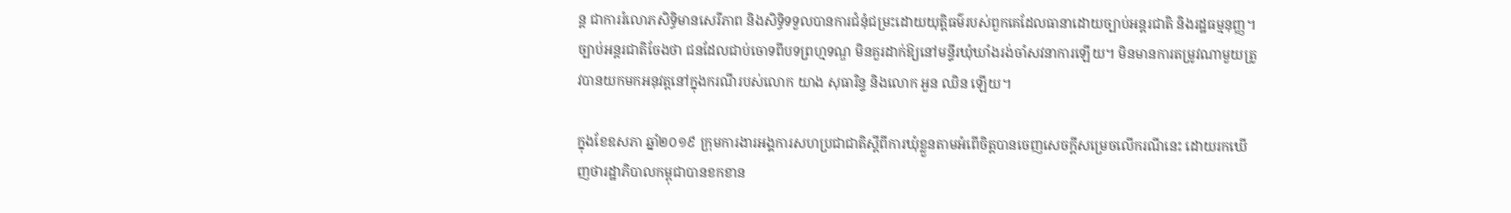ន្ត ជាការរំលោភសិទ្ធិមានសេរីភាព និងសិទ្ធិទទួលបានការជំនុំជម្រះដោយយុត្តិធម៌របស់ពួកគេដែលធានាដោយច្បាប់អន្តរជាតិ និងរដ្ឋធម្មនុញ្ញ។ ច្បាប់អន្តរជាតិចែងថា ជនដែលជាប់ចោទពីបទព្រហ្មទណ្ឌ មិនគួរដាក់ឱ្យនៅមន្ទីរឃុំឃាំងរង់ចាំសវនាការឡើយ។ មិនមានការតម្រូវណាមួយត្រូវបានយកមកអនុវត្តនៅក្នុងករណីរបស់លោក យាង សុធារិន្ទ និងលោក អួន ឈិន ឡើយ។

ក្នុងខែឧសភា ឆ្នាំ២០១៩ ក្រុមការងារអង្គការសហប្រជាជាតិស្តីពីការឃុំខ្លួនតាមអំពើចិត្តបានចេញសេចក្ដីសម្រេចលើករណីនេះ ដោយរកឃើញថារដ្ឋាភិបាលកម្ពុជាបានខកខាន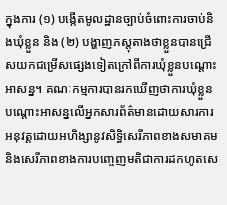ក្នុងការ (១) បង្កើតមូលដ្ឋានច្បាប់ចំពោះការចាប់និងឃុំខ្លួន និង (២) បង្ហាញភស្ដុតាងថាខ្លួនបានជ្រើសយកជម្រើសផ្សេងទៀតក្រៅពីការឃុំខ្លួនបណ្ដោះអាសន្ន។ គណៈកម្មការបានរកឃើញថាការឃុំខ្លួនបណ្ដោះអាសន្នលើអ្នកសារព័ត៌មានដោយសារការអនុវត្តដោយអហិង្សានូវសិទ្ធិសេរីភាពខាងសមាគម និងសេរីភាពខាងការបញ្ចេញមតិជាការដកហូតសេ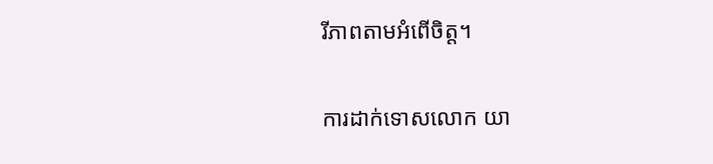រីភាពតាមអំពើចិត្ត។

ការដាក់ទោសលោក យា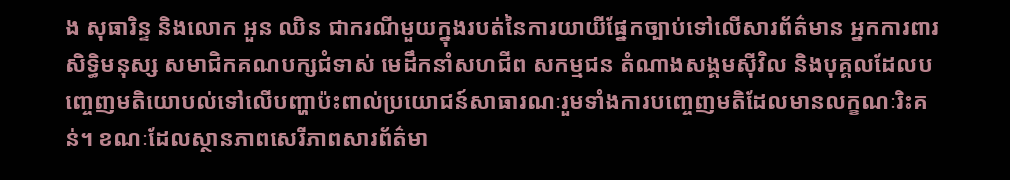ង សុធារិន្ទ និងលោក អួន ឈិន ជាករណីមួយក្នុងរបត់នៃការយាយីផ្នែកច្បាប់ទៅលើសារព័ត៌មាន អ្នកការពារសិទ្ធិមនុស្ស សមាជិកគណបក្សជំទាស់ មេដឹកនាំសហជីព សកម្មជន តំណាងសង្គមស៊ីវិល និងបុគ្គលដែលបញ្ចេញមតិយោបល់ទៅលើបញ្ហាប៉ះពាល់ប្រយោជន៍សាធារណៈរួមទាំងការបញ្ចេញមតិដែលមានលក្ខណៈរិះគន់។ ខណៈដែលស្ថានភាពសេរីភាពសារព័ត៌មា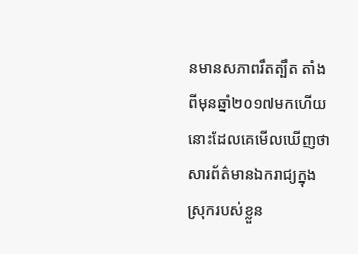នមានសភាពរឹតត្បឹត តាំងពីមុនឆ្នាំ២០១៧មកហើយនោះដែលគេមើលឃើញថាសារព័ត៌មានឯករាជ្យក្នុងស្រុករបស់ខ្លួន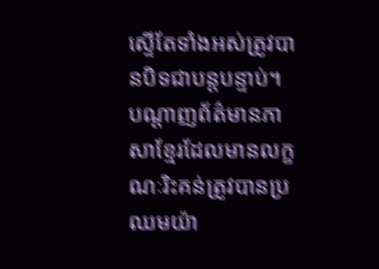ស្ទើតែទាំងអស់ត្រូវបានបិទជាបន្តបន្ទាប់។ បណ្ដាញព័ត៌មានភាសាខ្មែរដែលមានលក្ខណៈរិះគន់ត្រូវបានប្រឈមយ៉ា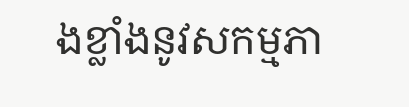ងខ្លាំងនូវសកម្មភា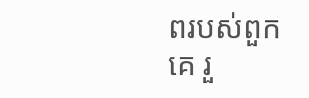ពរបស់ពួកគេ រួ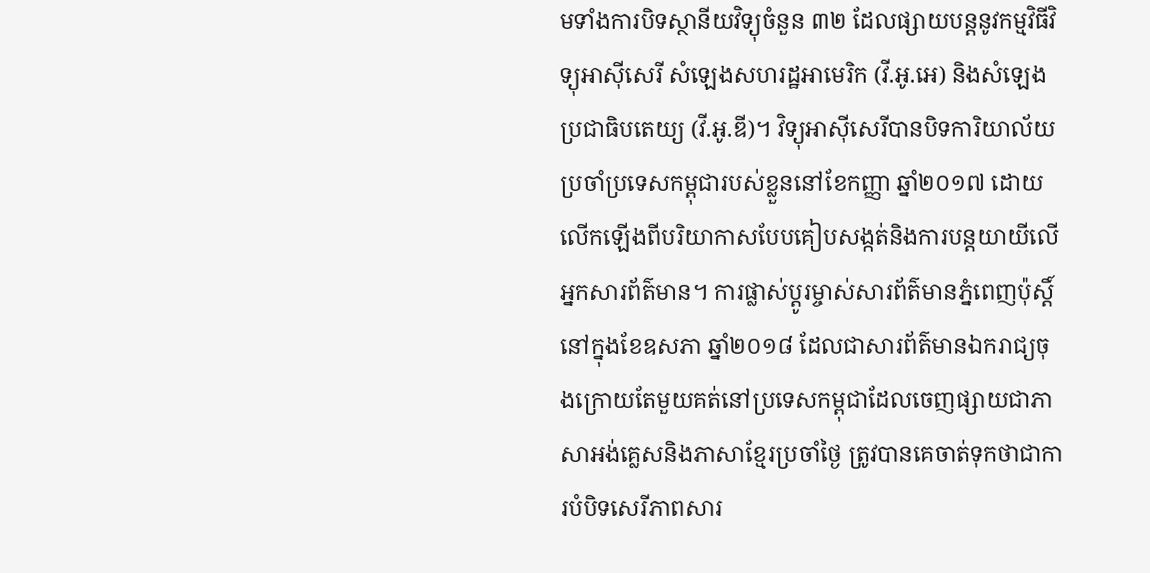មទាំងការបិទស្ថានីយវិទ្យុចំនួន ៣២ ដែលផ្សាយបន្តនូវកម្មវិធីវិទ្យុអាស៊ីសេរី សំឡេងសហរដ្ឋអាមេរិក (វី.អូ.អេ) និងសំឡេងប្រជាធិបតេយ្យ (វី.អូ.ឌី)។ វិទ្យុអាស៊ីសេរីបានបិទការិយាល័យប្រចាំប្រទេសកម្ពុជារបស់ខ្លួននៅខែកញ្ញា ឆ្នាំ២០១៧ ដោយលើកឡើងពីបរិយាកាសបែបគៀបសង្កត់និងការបន្តយាយីលើអ្នកសារព័ត៌មាន។ ការផ្លាស់ប្ដូរម្ចាស់សារព័ត៌មានភ្នំពេញប៉ុស្តិ៍នៅក្នុងខែឧសភា ឆ្នាំ២០១៨ ដែលជាសារព័ត៌មានឯករាជ្យចុងក្រោយតែមួយគត់នៅប្រទេសកម្ពុជាដែលចេញផ្សាយជាភាសាអង់គ្លេសនិងភាសាខ្មែរប្រចាំថ្ងៃ ត្រូវបានគេចាត់ទុកថាជាការបំបិទសេរីភាពសារ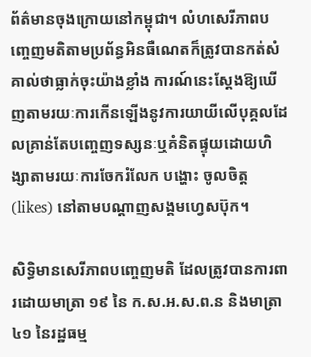ព័ត៌មានចុងក្រោយនៅកម្ពុជា។ លំហសេរីភាពបញ្ចេញមតិតាមប្រព័ន្ធអិនធឺណេតក៏ត្រូវបានកត់សំគាល់ថាធ្លាក់ចុះយ៉ាងខ្លាំង ការណ៍នេះស្ដែងឱ្យឃើញតាមរយៈការកើនឡើងនូវការយាយីលើបុគ្គលដែលគ្រាន់តែបញ្ចេញទស្សនៈឬគំនិតផ្ទុយដោយហិង្សាតាមរយៈការចែករំលែក បង្ហោះ ចូលចិត្ត (likes) នៅតាមបណ្ដាញសង្គមហ្វេសប៊ុក។

សិទ្ធិមានសេរីភាពបញ្ចេញមតិ ដែលត្រូវបានការពារដោយមាត្រា ១៩ នៃ ក.ស.អ.ស.ព.ន និងមាត្រា ៤១ នៃរដ្ឋធម្ម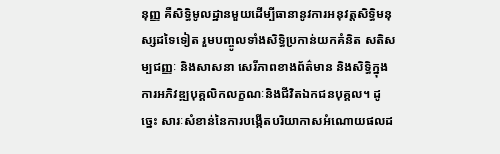នុញ្ញ គឺសិទ្ធិមូលដ្ឋានមួយដើម្បីធានានូវការអនុវត្តសិទ្ធិមនុស្សដទៃទៀត រួមបញ្ចូលទាំងសិទ្ធិប្រកាន់យកគំនិត សតិសម្បជញ្ញៈ និងសាសនា សេរីភាពខាងព័ត៌មាន និងសិទ្ធិក្នុងការអភិវឌ្ឍបុគ្គលិកលក្ខណៈនិងជីវិតឯកជនបុគ្គល។ ដូច្នេះ សារៈសំខាន់នៃការបង្កើតបរិយាកាសអំណោយផលដ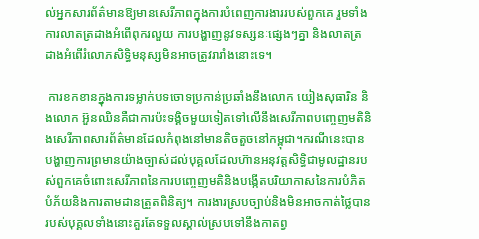ល់អ្នកសារព័ត៌មានឱ្យមានសេរីភាពក្នុងការបំពេញការងាររបស់ពួកគេ រួមទាំងការលាតត្រដាងអំពើពុករលួយ ការបង្ហាញនូវទស្សនៈផ្សេងៗគ្នា និងលាតត្រដាងអំពើរំលោភសិទ្ធិមនុស្សមិនអាចត្រូវរារាំងនោះទេ។

 ការខកខានក្នុងការទម្លាក់បទចោទប្រកាន់ប្រឆាំងនឹងលោក យៀងសុធារិន និងលោក អ៊ួនឈិនគឺជាការប៉ះទង្គិចមួយទៀតទៅលើនឹងសេរីភាពបញ្ចេញមតិនិងសេរីភាពសារព័ត៌មានដែលកំពុងនៅមានតិចតួចនៅកម្ពុជា។ករណីនេះបានបង្ហាញការព្រមានយ៉ាងច្បាស់ដល់បុគ្គលដែលហ៊ានអនុវត្តសិទ្ធិជាមូលដ្ឋានរបស់ពួកគេចំពោះសេរីភាពនៃការបញ្ចេញមតិនិងបង្កើតបរិយាកាសនៃការបំភិតបំភ័យនិងការតាមដានត្រួតពិនិត្យ។ ការងារស្របច្បាប់និងមិនអាចកាត់ថ្លៃបានរបស់បុគ្គលទាំងនោះគួរតែទទួលស្គាល់ស្របទៅនឹងកាតព្វ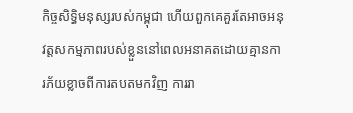កិច្ចសិទ្ធិមនុស្សរបស់កម្ពុជា ហើយពួកគេគួរតែអាចអនុវត្តសកម្មភាពរបស់ខ្លួននៅពេលអនាគតដោយគ្មានការភ័យខ្លាចពីការតបតមកវិញ ការរា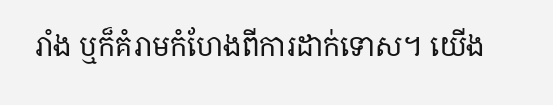រាំង ឬក៏គំរាមកំហែងពីការដាក់ទោស។ យើង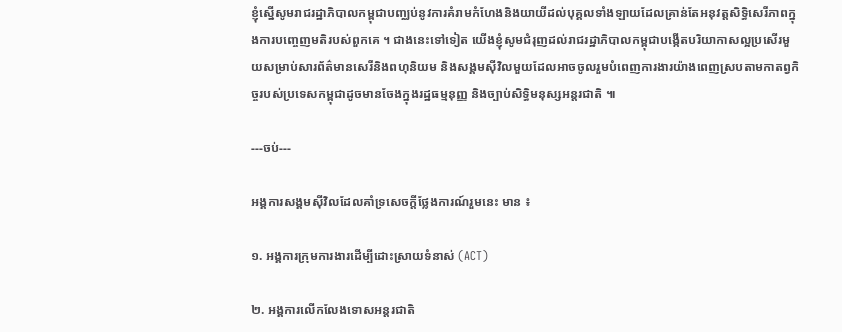ខ្ញុំស្នើសូមរាជរដ្ឋាភិបាលកម្ពុជាបញ្ឈប់នូវការគំរាមកំហែងនិងយាយីដល់បុគ្គលទាំងឡាយដែលគ្រាន់តែអនុវត្តសិទ្ធិសេរីភាពក្នុងការបញ្ចេញមតិរបស់ពួកគេ ។ ជាងនេះទៅទៀត យើងខ្ញុំសូមជំរុញដល់រាជរដ្ឋាភិបាលកម្ពុជាបង្កើតបរិយាកាសល្អប្រសើរមួយសម្រាប់សារព័ត៌មានសេរីនិងពហុនិយម និងសង្គមស៊ីវិលមួយដែលអាចចូលរួមបំពេញការងារយ៉ាងពេញស្របតាមកាតព្វកិច្ចរបស់ប្រទេសកម្ពុជាដូចមានចែងក្នុងរដ្ឋធម្មនុញ្ញ និងច្បាប់សិទ្ធិមនុស្សអន្តរជាតិ ៕

---ចប់---

អង្គការសង្គមស៊ីវិលដែលគាំទ្រសេចក្តីថ្លែងការណ៍រួមនេះ មាន ៖

១. អង្គការក្រុមការងារដើម្បីដោះស្រាយទំនាស់ (ACT)

២. អង្គការលើកលែងទោសអន្តរជាតិ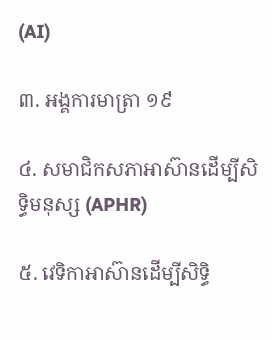(AI)

៣. អង្គការមាត្រា ១៩

៤. សមាជិកសភាអាស៊ានដើម្បីសិទ្ធិមនុស្ស (APHR)

៥. វេទិកាអាស៊ានដើម្បីសិទ្ធិ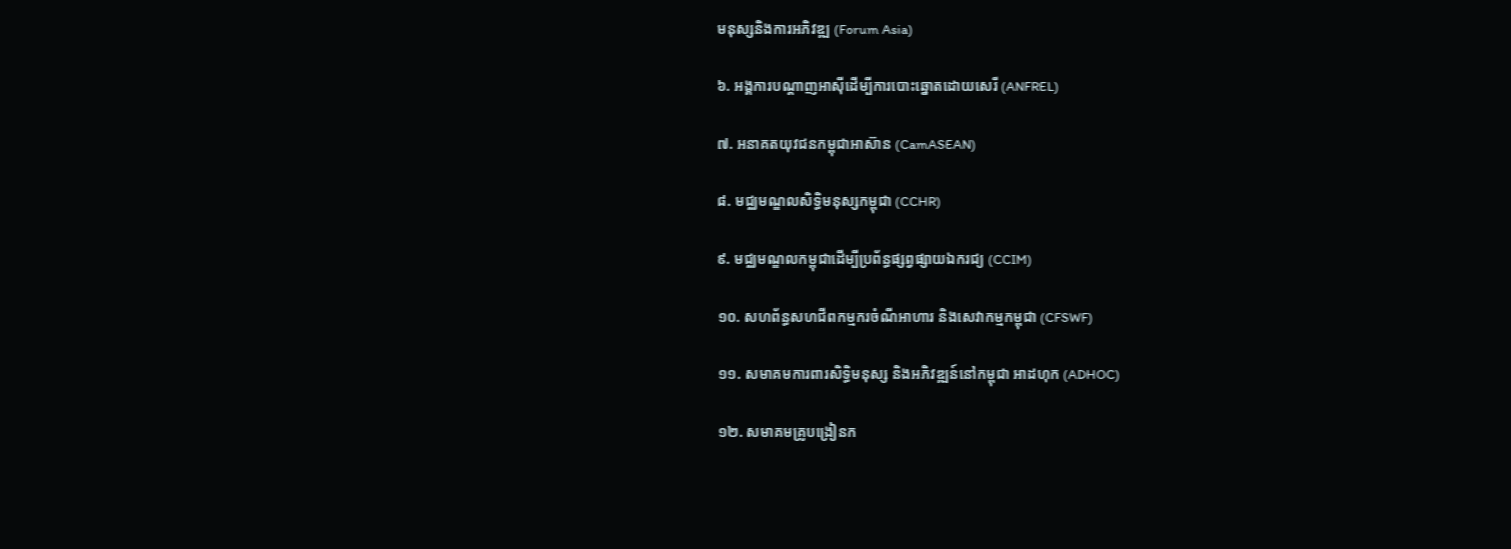មនុស្សនិងការអភិវឌ្ឍ (Forum Asia)

៦. អង្គការបណ្ដាញអាស៊ីដើម្បីការបោះឆ្នោតដោយសេរី (ANFREL)

៧. អនាគតយុវជនកម្ពុជាអាស៊ាន (CamASEAN)

៨. មជ្ឈមណ្ឌលសិទ្ធិមនុស្សកម្ពុជា (CCHR)

៩. មជ្ឈមណ្ឌលកម្ពុជាដើម្បីប្រព័ន្ធផ្សព្វផ្សាយឯករជ្យ (CCIM)

១០. សហព័ន្ធសហជីពកម្មករចំណីអាហារ និងសេវាកម្មកម្ពុជា (CFSWF)

១១. សមាគមការពារសិទ្ធិមនុស្ស និងអភិវឌ្ឍន៍នៅកម្ពុជា អាដហុក (ADHOC)

១២. សមាគមគ្រូបង្រៀនក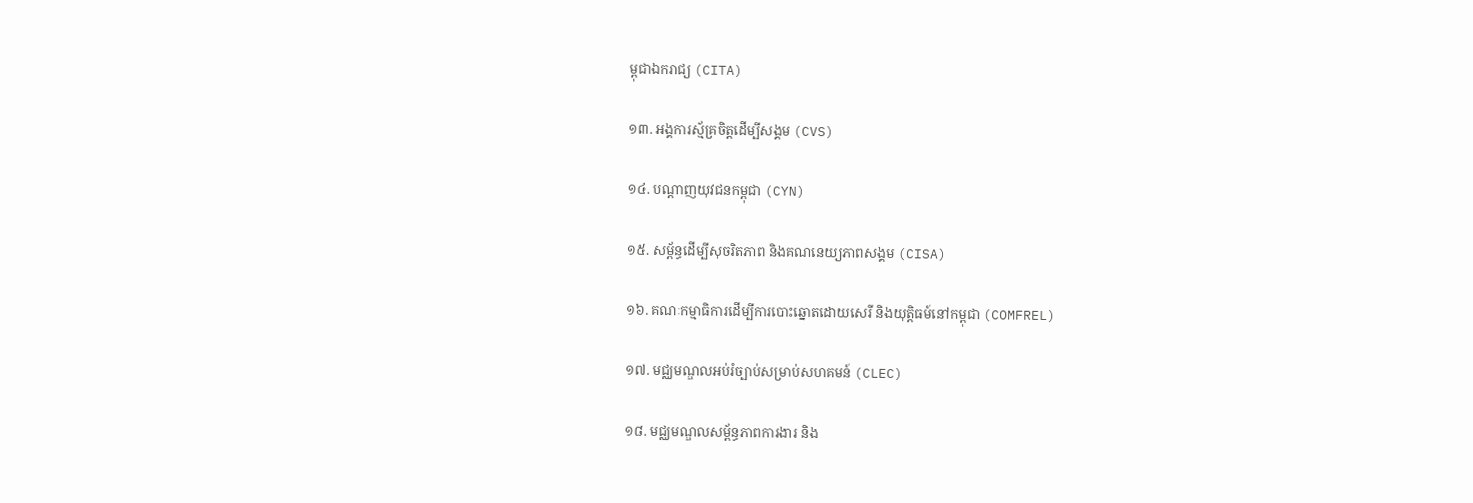ម្ពុជាឯករាជ្យ (CITA)

១៣. អង្គការស្ម័គ្រចិត្តដើម្បីសង្គម (CVS)

១៤. បណ្តាញយុវជនកម្ពុជា (CYN)

១៥. សម្ព័ន្ធដើម្បីសុចរិតភាព និងគណនេយ្យភាពសង្គម (CISA)

១៦. គណៈកម្មាធិការដើម្បីការបោះឆ្នោតដោយសេរី និងយុត្តិធម៍នៅកម្ពុជា (COMFREL)

១៧. មជ្ឈមណ្ឌលអប់រំច្បាប់សម្រាប់សហគមន៍ (CLEC)

១៨. មជ្ឈមណ្ឌលសម្ព័ន្ធភាពការងារ និង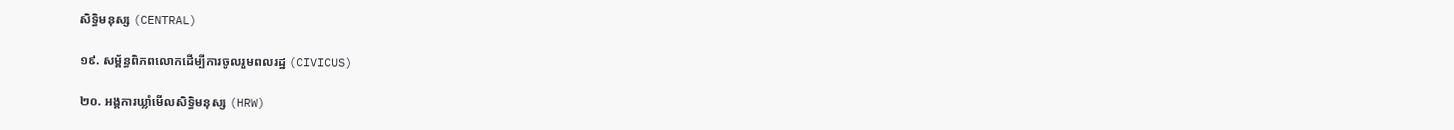សិទ្ធិមនុស្ស (CENTRAL)

១៩. សម្ព័ន្ធពិភពលោកដើម្បីការចូលរួមពលរដ្ឋ (CIVICUS)

២០. អង្គការឃ្លាំមើលសិទ្ធិមនុស្ស (HRW)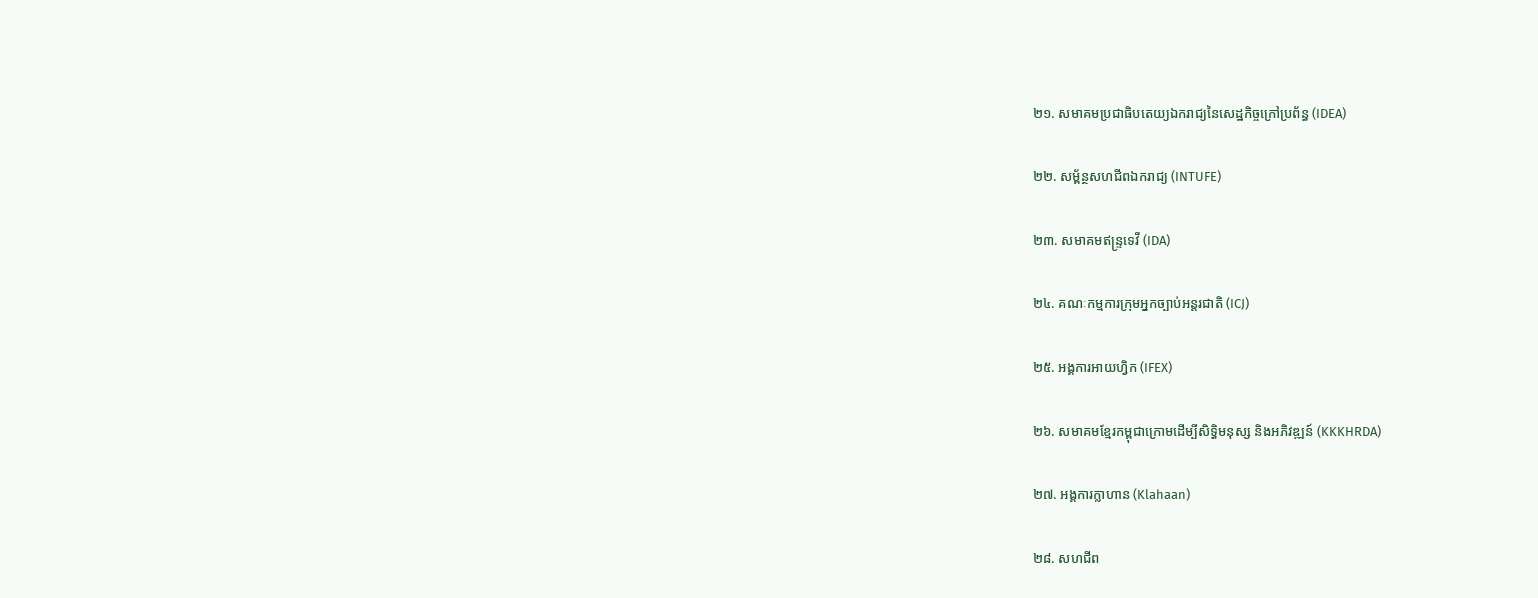២១. សមាគមប្រជាធិបតេយ្យឯករាជ្យនៃសេដ្ឋកិច្ចក្រៅប្រព័ន្ធ (IDEA)

២២. សម្ព័ន្ថសហជីពឯករាជ្យ (INTUFE)

២៣. សមាគមឥន្ទ្រទេវី (IDA)

២៤. គណៈកម្មការក្រុមអ្នកច្បាប់អន្តរជាតិ (ICJ)

២៥. អង្គការអាយហ្វិក (IFEX)

២៦. សមាគមខ្មែរកម្ពុជាក្រោមដើម្បីសិទ្ធិមនុស្ស និងអភិវឌ្ឍន៍ (KKKHRDA)

២៧. អង្គការក្លាហាន (Klahaan)

២៨. សហជីព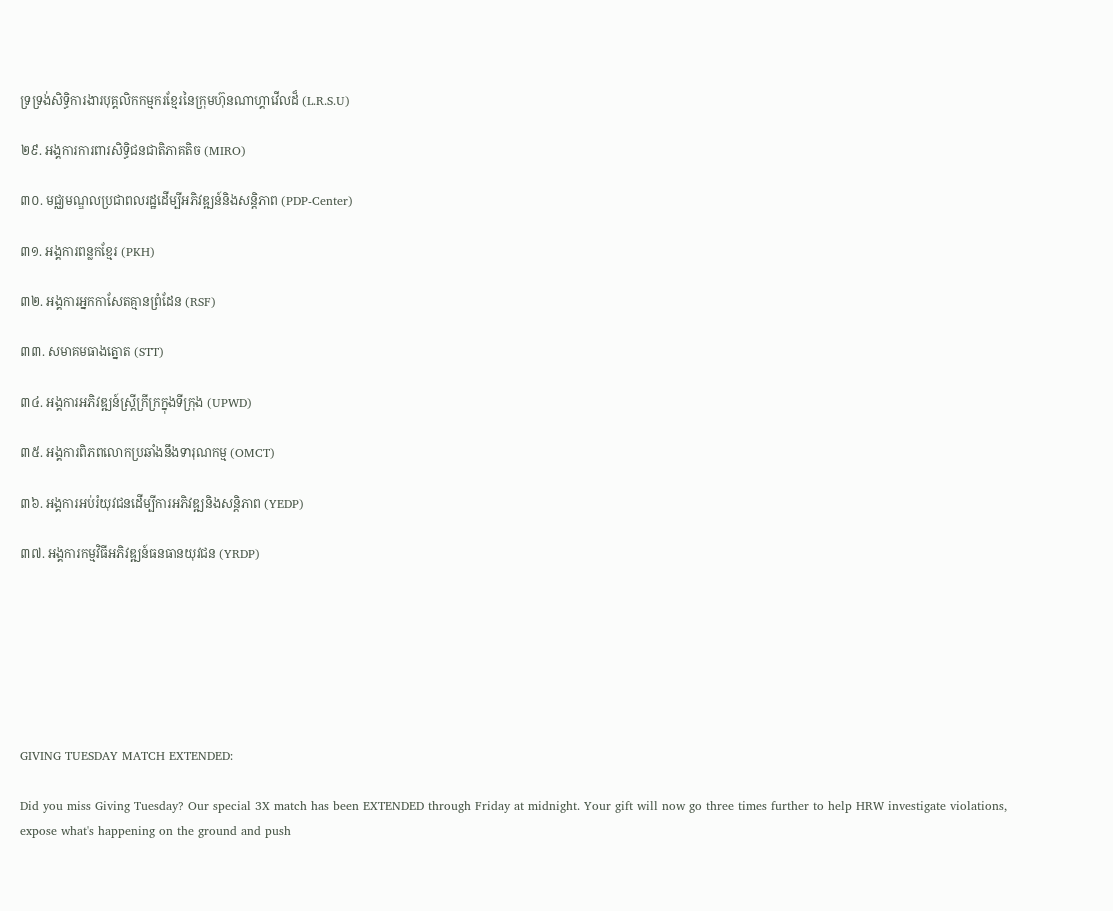ទ្រទ្រង់សិទ្ធិការងារបុគ្គលិកកម្មករខ្មែរនៃក្រុមហ៊ុនណាហ្គាវើលដ៏ (L.R.S.U)

២៩. អង្គការការពារសិទ្ធិជនជាតិភាគតិច (MIRO)

៣០. មជ្ឈមណ្ឌលប្រជាពលរដ្ឋដើម្បីអភិវឌ្ឍន៍និងសន្តិភាព (PDP-Center)

៣១. អង្គការពន្លកខ្មែរ (PKH)

៣២. អង្គការអ្នកកាសែតគ្មានព្រំដែន (RSF)

៣៣. សមាគមធាងត្នោត (STT)

៣៤. អង្គការអភិវឌ្ឍន៍ស្រ្តីក្រីក្រក្នុងទីក្រុង (UPWD)

៣៥. អង្គការពិភពលោកប្រឆាំងនឹងទារុណកម្ម (OMCT)

៣៦. អង្គការអប់រំយុវជនដើម្បីការអភិវឌ្ឍនិងសន្តិភាព (YEDP)

៣៧. អង្គការកម្មវិធីអភិវឌ្ឍន៍ធនធានយុវជន (YRDP)







GIVING TUESDAY MATCH EXTENDED:

Did you miss Giving Tuesday? Our special 3X match has been EXTENDED through Friday at midnight. Your gift will now go three times further to help HRW investigate violations, expose what's happening on the ground and push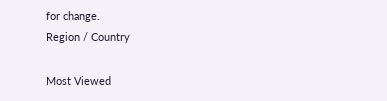for change.
Region / Country

Most Viewed